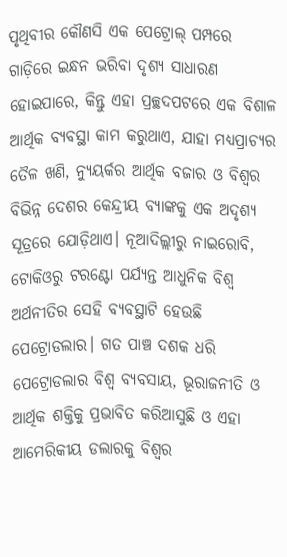ପୃଥିବୀର କୌଣସି ଏକ ପେଟ୍ରୋଲ୍ ପମ୍ପରେ ଗାଡ଼ିରେ ଇନ୍ଧନ ଭରିବା ଦୃଶ୍ୟ ସାଧାରଣ ହୋଇପାରେ, କିନ୍ତୁ ଏହା ପ୍ରଚ୍ଛଦପଟରେ ଏକ ବିଶାଳ ଆର୍ଥିକ ବ୍ୟବସ୍ଥା କାମ କରୁଥାଏ, ଯାହା ମଧ୍ୟପ୍ରାଚ୍ୟର ତୈଳ ଖଣି, ନ୍ୟୁୟର୍କର ଆର୍ଥିକ ବଜାର ଓ ବିଶ୍ୱର ବିଭିନ୍ନ ଦେଶର କେନ୍ଦ୍ରୀୟ ବ୍ୟାଙ୍କକୁ ଏକ ଅଦୃଶ୍ୟ ସୂତ୍ରରେ ଯୋଡ଼ିଥାଏ। ନୂଆଦିଲ୍ଲୀରୁ ନାଇରୋବି, ଟୋକିଓରୁ ଟରଣ୍ଟୋ ପର୍ଯ୍ୟନ୍ତ ଆଧୁନିକ ବିଶ୍ୱ ଅର୍ଥନୀତିର ସେହି ବ୍ୟବସ୍ଥାଟି ହେଉଛି ପେଟ୍ରୋଡଲାର। ଗତ ପାଞ୍ଚ ଦଶକ ଧରି ପେଟ୍ରୋଡଲାର ବିଶ୍ୱ ବ୍ୟବସାୟ, ଭୂରାଜନୀତି ଓ ଆର୍ଥିକ ଶକ୍ତିକୁ ପ୍ରଭାବିତ କରିଆସୁଛି ଓ ଏହା ଆମେରିକୀୟ ଡଲାରକୁ ବିଶ୍ୱର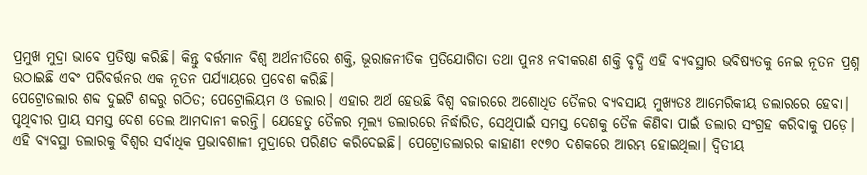ପ୍ରମୁଖ ମୁଦ୍ରା ଭାବେ ପ୍ରତିଷ୍ଠା କରିଛି। କିନ୍ତୁ ବର୍ତ୍ତମାନ ବିଶ୍ୱ ଅର୍ଥନୀତିରେ ଶକ୍ତି, ଭୂରାଜନୀତିକ ପ୍ରତିଯୋଗିତା ତଥା ପୁନଃ ନବୀକରଣ ଶକ୍ତି ବୃଦ୍ଧି ଏହି ବ୍ୟବସ୍ଥାର ଭବିଷ୍ୟତକୁ ନେଇ ନୂତନ ପ୍ରଶ୍ନ ଉଠାଇଛି ଏବଂ ପରିବର୍ତ୍ତନର ଏକ ନୂତନ ପର୍ଯ୍ୟାୟରେ ପ୍ରବେଶ କରିଛି।
ପେଟ୍ରୋଡଲାର ଶବ୍ଦ ଦୁଇଟି ଶବ୍ଦରୁ ଗଠିତ; ପେଟ୍ରୋଲିୟମ ଓ ଡଲାର। ଏହାର ଅର୍ଥ ହେଉଛି ବିଶ୍ୱ ବଜାରରେ ଅଶୋଧିତ ତୈଳର ବ୍ୟବସାୟ ମୁଖ୍ୟତଃ ଆମେରିକୀୟ ଡଲାରରେ ହେବା। ପୃଥିବୀର ପ୍ରାୟ ସମସ୍ତ ଦେଶ ତେଲ ଆମଦାନୀ କରନ୍ତି। ଯେହେତୁ ତୈଳର ମୂଲ୍ୟ ଡଲାରରେ ନିର୍ଦ୍ଧାରିତ, ସେଥିପାଇଁ ସମସ୍ତ ଦେଶକୁ ତୈଳ କିଣିବା ପାଇଁ ଡଲାର ସଂଗ୍ରହ କରିବାକୁ ପଡ଼େ। ଏହି ବ୍ୟବସ୍ଥା ଡଲାରକୁ ବିଶ୍ୱର ସର୍ବାଧିକ ପ୍ରଭାବଶାଳୀ ମୁଦ୍ରାରେ ପରିଣତ କରିଦେଇଛି। ପେଟ୍ରୋଡଲାରର କାହାଣୀ ୧୯୭୦ ଦଶକରେ ଆରମ୍ଭ ହୋଇଥିଲା। ଦ୍ୱିତୀୟ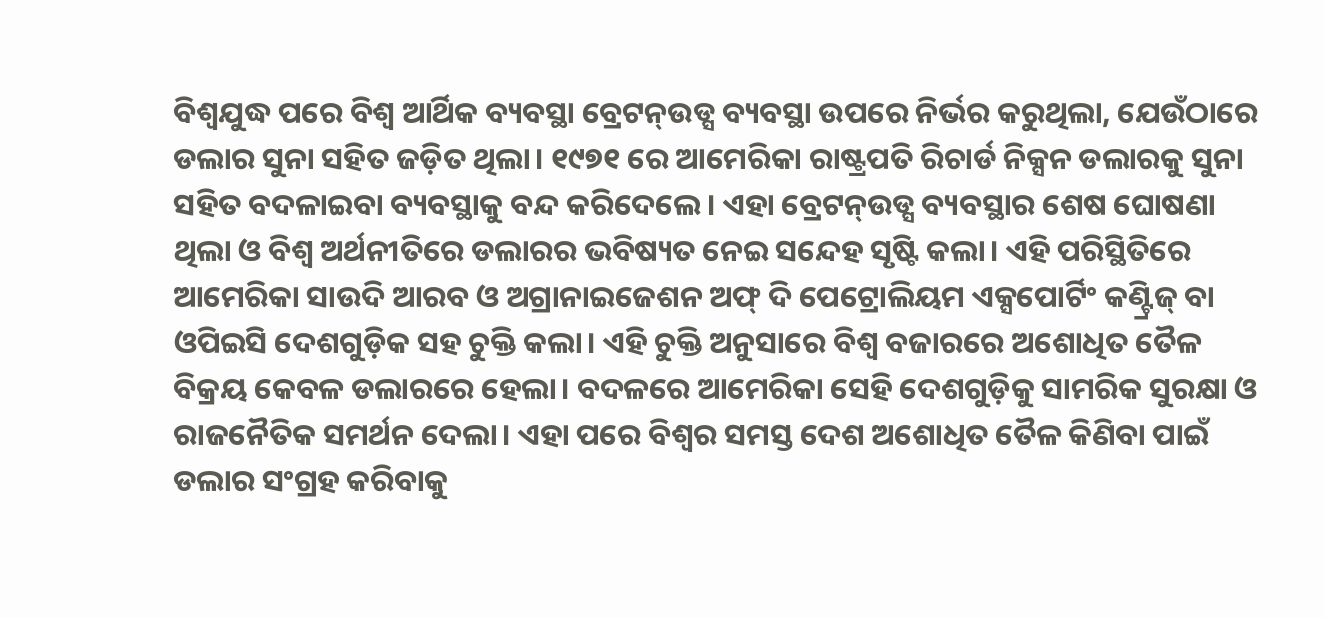ବିଶ୍ୱଯୁଦ୍ଧ ପରେ ବିଶ୍ୱ ଆର୍ଥିକ ବ୍ୟବସ୍ଥା ବ୍ରେଟନ୍ଉଡ୍ସ ବ୍ୟବସ୍ଥା ଉପରେ ନିର୍ଭର କରୁଥିଲା, ଯେଉଁଠାରେ ଡଲାର ସୁନା ସହିତ ଜଡ଼ିତ ଥିଲା। ୧୯୭୧ ରେ ଆମେରିକା ରାଷ୍ଟ୍ରପତି ରିଚାର୍ଡ ନିକ୍ସନ ଡଲାରକୁ ସୁନା ସହିତ ବଦଳାଇବା ବ୍ୟବସ୍ଥାକୁ ବନ୍ଦ କରିଦେଲେ। ଏହା ବ୍ରେଟନ୍ଉଡ୍ସ ବ୍ୟବସ୍ଥାର ଶେଷ ଘୋଷଣା ଥିଲା ଓ ବିଶ୍ୱ ଅର୍ଥନୀତିରେ ଡଲାରର ଭବିଷ୍ୟତ ନେଇ ସନ୍ଦେହ ସୃଷ୍ଟି କଲା। ଏହି ପରିସ୍ଥିତିରେ ଆମେରିକା ସାଉଦି ଆରବ ଓ ଅଗ୍ରାନାଇଜେଶନ ଅଫ୍ ଦି ପେଟ୍ରୋଲିୟମ ଏକ୍ସପୋର୍ଟିଂ କଣ୍ଟ୍ରିଜ୍ ବା ଓପିଇସି ଦେଶଗୁଡ଼ିକ ସହ ଚୁକ୍ତି କଲା। ଏହି ଚୁକ୍ତି ଅନୁସାରେ ବିଶ୍ୱ ବଜାରରେ ଅଶୋଧିତ ତୈଳ ବିକ୍ରୟ କେବଳ ଡଲାରରେ ହେଲା। ବଦଳରେ ଆମେରିକା ସେହି ଦେଶଗୁଡ଼ିକୁ ସାମରିକ ସୁରକ୍ଷା ଓ ରାଜନୈତିକ ସମର୍ଥନ ଦେଲା। ଏହା ପରେ ବିଶ୍ୱର ସମସ୍ତ ଦେଶ ଅଶୋଧିତ ତୈଳ କିଣିବା ପାଇଁ ଡଲାର ସଂଗ୍ରହ କରିବାକୁ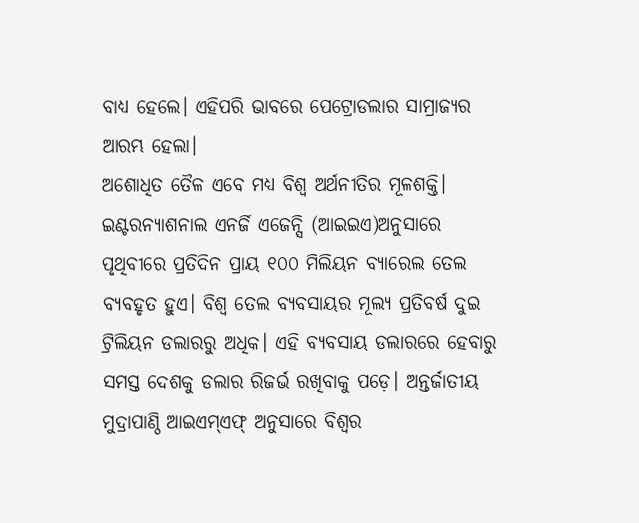ବାଧ୍ୟ ହେଲେ। ଏହିପରି ଭାବରେ ପେଟ୍ରୋଡଲାର ସାମ୍ରାଜ୍ୟର ଆରମ୍ଭ ହେଲା।
ଅଶୋଧିତ ତୈଳ ଏବେ ମଧ୍ୟ ବିଶ୍ୱ ଅର୍ଥନୀତିର ମୂଳଶକ୍ତି। ଇଣ୍ଟରନ୍ୟାଶନାଲ ଏନର୍ଜି ଏଜେନ୍ସି (ଆଇଇଏ)ଅନୁସାରେ ପୃଥିବୀରେ ପ୍ରତିଦିନ ପ୍ରାୟ ୧୦୦ ମିଲିୟନ ବ୍ୟାରେଲ ତେଲ ବ୍ୟବହୃତ ହୁଏ। ବିଶ୍ୱ ତେଲ ବ୍ୟବସାୟର ମୂଲ୍ୟ ପ୍ରତିବର୍ଷ ଦୁଇ ଟ୍ରିଲିୟନ ଡଲାରରୁ ଅଧିକ। ଏହି ବ୍ୟବସାୟ ଡଲାରରେ ହେବାରୁ ସମସ୍ତ ଦେଶକୁ ଡଲାର ରିଜର୍ଭ ରଖିବାକୁ ପଡ଼େ। ଅନ୍ତର୍ଜାତୀୟ ମୁଦ୍ରାପାଣ୍ଠି ଆଇଏମ୍ଏଫ୍ ଅନୁସାରେ ବିଶ୍ୱର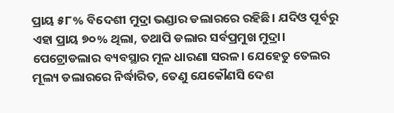ପ୍ରାୟ ୫୮% ବିଦେଶୀ ମୁଦ୍ରା ଭଣ୍ଡାର ଡଲାରରେ ରହିଛି। ଯଦିଓ ପୂର୍ବରୁ ଏହା ପ୍ରାୟ ୭୦% ଥିଲା, ତଥାପି ଡଲାର ସର୍ବପ୍ରମୁଖ ମୁଦ୍ରା। ପେଟ୍ରୋଡଲାର ବ୍ୟବସ୍ଥାର ମୂଳ ଧାରଣା ସରଳ। ଯେହେତୁ ତେଲର ମୂଲ୍ୟ ଡଲାରରେ ନିର୍ଦ୍ଧାରିତ, ତେଣୁ ଯେକୌଣସି ଦେଶ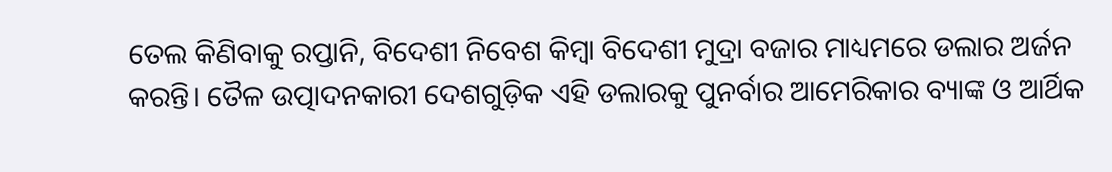ତେଲ କିଣିବାକୁ ରପ୍ତାନି, ବିଦେଶୀ ନିବେଶ କିମ୍ବା ବିଦେଶୀ ମୁଦ୍ରା ବଜାର ମାଧ୍ୟମରେ ଡଲାର ଅର୍ଜନ କରନ୍ତି। ତୈଳ ଉତ୍ପାଦନକାରୀ ଦେଶଗୁଡ଼ିକ ଏହି ଡଲାରକୁ ପୁନର୍ବାର ଆମେରିକାର ବ୍ୟାଙ୍କ ଓ ଆର୍ଥିକ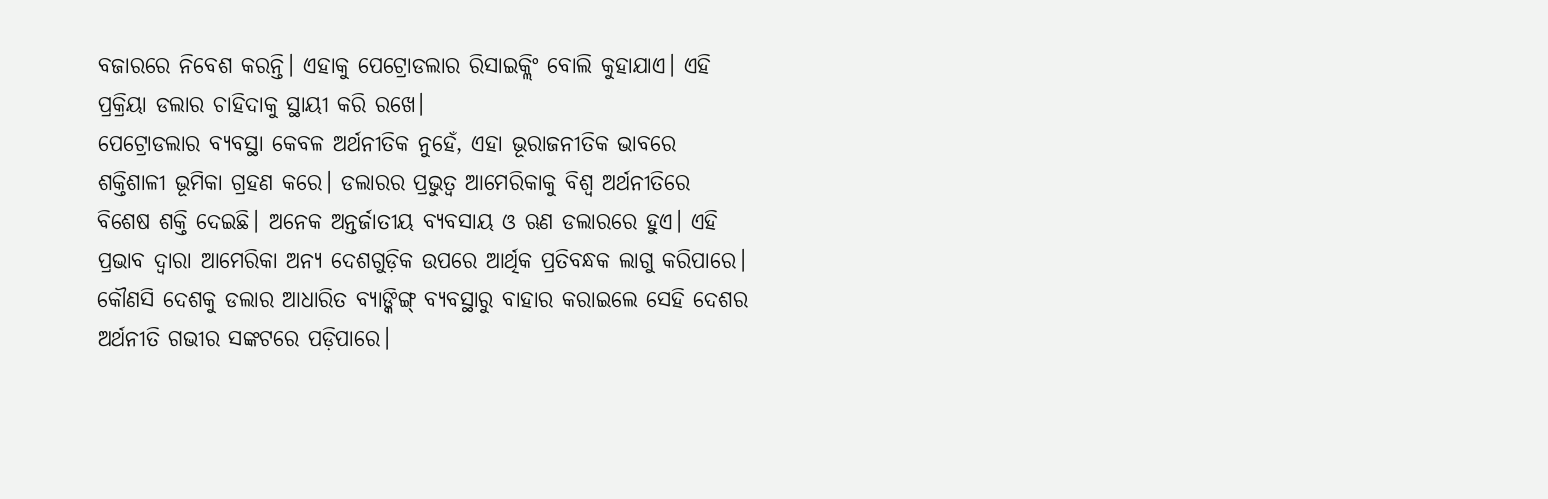ବଜାରରେ ନିବେଶ କରନ୍ତି। ଏହାକୁ ପେଟ୍ରୋଡଲାର ରିସାଇକ୍ଲିଂ ବୋଲି କୁହାଯାଏ। ଏହି ପ୍ରକ୍ରିୟା ଡଲାର ଚାହିଦାକୁ ସ୍ଥାୟୀ କରି ରଖେ।
ପେଟ୍ରୋଡଲାର ବ୍ୟବସ୍ଥା କେବଳ ଅର୍ଥନୀତିକ ନୁହେଁ, ଏହା ଭୂରାଜନୀତିକ ଭାବରେ ଶକ୍ତିଶାଳୀ ଭୂମିକା ଗ୍ରହଣ କରେ। ଡଲାରର ପ୍ରଭୁତ୍ୱ ଆମେରିକାକୁ ବିଶ୍ୱ ଅର୍ଥନୀତିରେ ବିଶେଷ ଶକ୍ତି ଦେଇଛି। ଅନେକ ଅନ୍ତର୍ଜାତୀୟ ବ୍ୟବସାୟ ଓ ଋଣ ଡଲାରରେ ହୁଏ। ଏହି ପ୍ରଭାବ ଦ୍ୱାରା ଆମେରିକା ଅନ୍ୟ ଦେଶଗୁଡ଼ିକ ଉପରେ ଆର୍ଥିକ ପ୍ରତିବନ୍ଧକ ଲାଗୁ କରିପାରେ। କୌଣସି ଦେଶକୁ ଡଲାର ଆଧାରିତ ବ୍ୟାଙ୍କିଙ୍ଗ୍ ବ୍ୟବସ୍ଥାରୁ ବାହାର କରାଇଲେ ସେହି ଦେଶର ଅର୍ଥନୀତି ଗଭୀର ସଙ୍କଟରେ ପଡ଼ିପାରେ।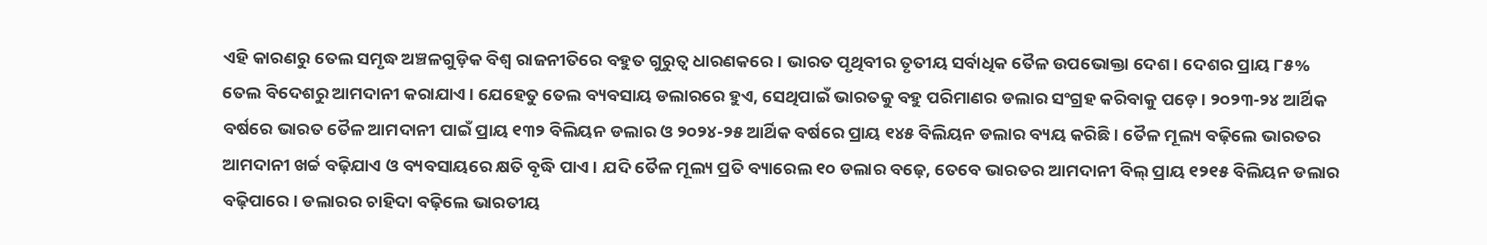ଏହି କାରଣରୁ ତେଲ ସମୃଦ୍ଧ ଅଞ୍ଚଳଗୁଡ଼ିକ ବିଶ୍ୱ ରାଜନୀତିରେ ବହୁତ ଗୁରୁତ୍ୱ ଧାରଣକରେ। ଭାରତ ପୃଥିବୀର ତୃତୀୟ ସର୍ବାଧିକ ତୈଳ ଉପଭୋକ୍ତା ଦେଶ। ଦେଶର ପ୍ରାୟ ୮୫% ତେଲ ବିଦେଶରୁ ଆମଦାନୀ କରାଯାଏ। ଯେହେତୁ ତେଲ ବ୍ୟବସାୟ ଡଲାରରେ ହୁଏ, ସେଥିପାଇଁ ଭାରତକୁ ବହୁ ପରିମାଣର ଡଲାର ସଂଗ୍ରହ କରିବାକୁ ପଡ଼େ। ୨୦୨୩-୨୪ ଆର୍ଥିକ ବର୍ଷରେ ଭାରତ ତୈଳ ଆମଦାନୀ ପାଇଁ ପ୍ରାୟ ୧୩୨ ବିଲିୟନ ଡଲାର ଓ ୨୦୨୪-୨୫ ଆର୍ଥିକ ବର୍ଷରେ ପ୍ରାୟ ୧୪୫ ବିଲିୟନ ଡଲାର ବ୍ୟୟ କରିଛି। ତୈଳ ମୂଲ୍ୟ ବଢ଼ିଲେ ଭାରତର ଆମଦାନୀ ଖର୍ଚ୍ଚ ବଢ଼ିଯାଏ ଓ ବ୍ୟବସାୟରେ କ୍ଷତି ବୃଦ୍ଧି ପାଏ। ଯଦି ତୈଳ ମୂଲ୍ୟ ପ୍ରତି ବ୍ୟାରେଲ ୧୦ ଡଲାର ବଢ଼େ, ତେବେ ଭାରତର ଆମଦାନୀ ବିଲ୍ ପ୍ରାୟ ୧୨୧୫ ବିଲିୟନ ଡଲାର ବଢ଼ିପାରେ। ଡଲାରର ଚାହିଦା ବଢ଼ିଲେ ଭାରତୀୟ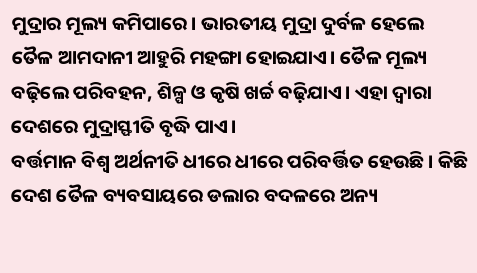ମୁଦ୍ରାର ମୂଲ୍ୟ କମିପାରେ। ଭାରତୀୟ ମୁଦ୍ରା ଦୁର୍ବଳ ହେଲେ ତୈଳ ଆମଦାନୀ ଆହୁରି ମହଙ୍ଗା ହୋଇଯାଏ। ତୈଳ ମୂଲ୍ୟ ବଢ଼ିଲେ ପରିବହନ, ଶିଳ୍ପ ଓ କୃଷି ଖର୍ଚ୍ଚ ବଢ଼ିଯାଏ। ଏହା ଦ୍ୱାରା ଦେଶରେ ମୁଦ୍ରାସ୍ଫୀତି ବୃଦ୍ଧି ପାଏ।
ବର୍ତ୍ତମାନ ବିଶ୍ୱ ଅର୍ଥନୀତି ଧୀରେ ଧୀରେ ପରିବର୍ତ୍ତିତ ହେଉଛି। କିଛି ଦେଶ ତୈଳ ବ୍ୟବସାୟରେ ଡଲାର ବଦଳରେ ଅନ୍ୟ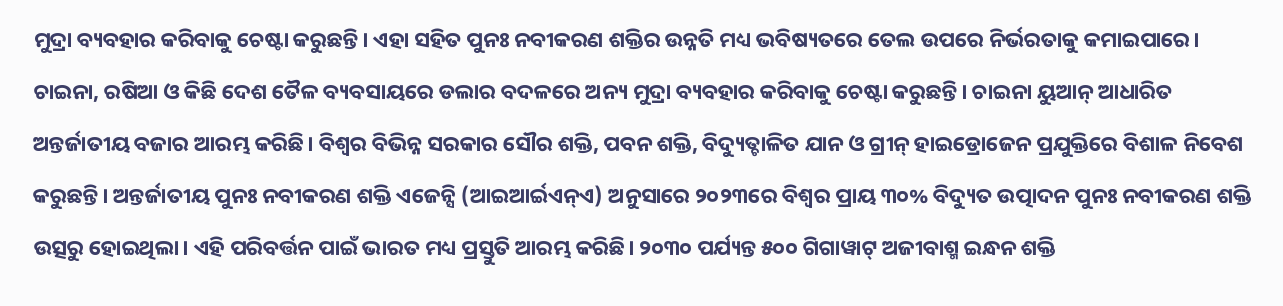ମୁଦ୍ରା ବ୍ୟବହାର କରିବାକୁ ଚେଷ୍ଟା କରୁଛନ୍ତି। ଏହା ସହିତ ପୁନଃ ନବୀକରଣ ଶକ୍ତିର ଉନ୍ନତି ମଧ୍ୟ ଭବିଷ୍ୟତରେ ତେଲ ଉପରେ ନିର୍ଭରତାକୁ କମାଇପାରେ। ଚାଇନା, ରଷିଆ ଓ କିଛି ଦେଶ ତୈଳ ବ୍ୟବସାୟରେ ଡଲାର ବଦଳରେ ଅନ୍ୟ ମୁଦ୍ରା ବ୍ୟବହାର କରିବାକୁ ଚେଷ୍ଟା କରୁଛନ୍ତି। ଚାଇନା ୟୁଆନ୍ ଆଧାରିତ ଅନ୍ତର୍ଜାତୀୟ ବଜାର ଆରମ୍ଭ କରିଛି। ବିଶ୍ୱର ବିଭିନ୍ନ ସରକାର ସୌର ଶକ୍ତି, ପବନ ଶକ୍ତି, ବିଦ୍ୟୁତ୍ଚାଳିତ ଯାନ ଓ ଗ୍ରୀନ୍ ହାଇଡ୍ରୋଜେନ ପ୍ରଯୁକ୍ତିରେ ବିଶାଳ ନିବେଶ କରୁଛନ୍ତି। ଅନ୍ତର୍ଜାତୀୟ ପୁନଃ ନବୀକରଣ ଶକ୍ତି ଏଜେନ୍ସି (ଆଇଆର୍ଇଏନ୍ଏ) ଅନୁସାରେ ୨୦୨୩ରେ ବିଶ୍ୱର ପ୍ରାୟ ୩୦% ବିଦ୍ୟୁତ ଉତ୍ପାଦନ ପୁନଃ ନବୀକରଣ ଶକ୍ତି ଉତ୍ସରୁ ହୋଇଥିଲା। ଏହି ପରିବର୍ତ୍ତନ ପାଇଁ ଭାରତ ମଧ୍ୟ ପ୍ରସ୍ତୁତି ଆରମ୍ଭ କରିଛି। ୨୦୩୦ ପର୍ଯ୍ୟନ୍ତ ୫୦୦ ଗିଗାୱାଟ୍ ଅଜୀବାଶ୍ମ ଇନ୍ଧନ ଶକ୍ତି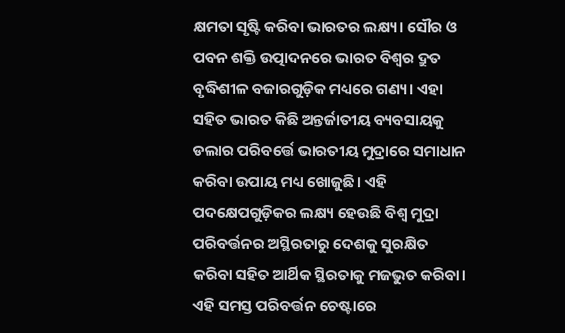କ୍ଷମତା ସୃଷ୍ଟି କରିବା ଭାରତର ଲକ୍ଷ୍ୟ। ସୌର ଓ ପବନ ଶକ୍ତି ଉତ୍ପାଦନରେ ଭାରତ ବିଶ୍ୱର ଦ୍ରୁତ ବୃଦ୍ଧିଶୀଳ ବଜାରଗୁଡ଼ିକ ମଧ୍ୟରେ ଗଣ୍ୟ। ଏହା ସହିତ ଭାରତ କିଛି ଅନ୍ତର୍ଜାତୀୟ ବ୍ୟବସାୟକୁ ଡଲାର ପରିବର୍ତ୍ତେ ଭାରତୀୟ ମୁଦ୍ରାରେ ସମାଧାନ କରିବା ଉପାୟ ମଧ୍ୟ ଖୋଜୁଛି। ଏହି ପଦକ୍ଷେପଗୁଡ଼ିକର ଲକ୍ଷ୍ୟ ହେଉଛି ବିଶ୍ୱ ମୁଦ୍ରା ପରିବର୍ତ୍ତନର ଅସ୍ଥିରତାରୁ ଦେଶକୁ ସୁରକ୍ଷିତ କରିବା ସହିତ ଆର୍ଥିକ ସ୍ଥିରତାକୁ ମଜଭୁତ କରିବା। ଏହି ସମସ୍ତ ପରିବର୍ତ୍ତନ ଚେଷ୍ଟାରେ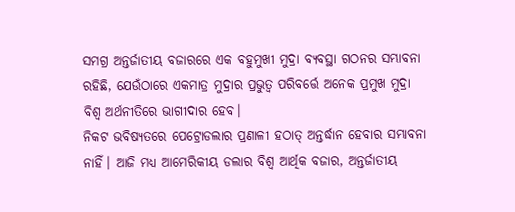ସମଗ୍ର ଅନ୍ତର୍ଜାତୀୟ ବଜାରରେ ଏକ ବହୁମୁଖୀ ମୁଦ୍ରା ବ୍ୟବସ୍ଥା ଗଠନର ସମ୍ଭାବନା ରହିଛି, ଯେଉଁଠାରେ ଏକମାତ୍ର ମୁଦ୍ରାର ପ୍ରଭୁତ୍ୱ ପରିବର୍ତ୍ତେ ଅନେକ ପ୍ରମୁଖ ମୁଦ୍ରା ବିଶ୍ୱ ଅର୍ଥନୀତିରେ ଭାଗୀଦାର ହେବ।
ନିକଟ ଭବିଷ୍ୟତରେ ପେଟ୍ରୋଡଲାର ପ୍ରଣାଳୀ ହଠାତ୍ ଅନ୍ତର୍ଦ୍ଧାନ ହେବାର ସମ୍ଭାବନା ନାହିଁ। ଆଜି ମଧ୍ୟ ଆମେରିକୀୟ ଡଲାର ବିଶ୍ୱ ଆର୍ଥିକ ବଜାର, ଅନ୍ତର୍ଜାତୀୟ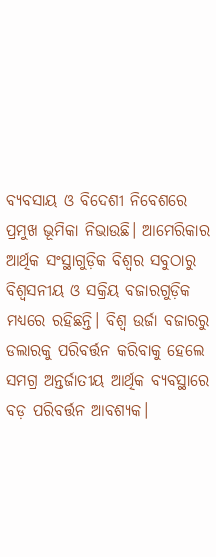ବ୍ୟବସାୟ ଓ ବିଦେଶୀ ନିବେଶରେ ପ୍ରମୁଖ ଭୂମିକା ନିଭାଉଛି। ଆମେରିକାର ଆର୍ଥିକ ସଂସ୍ଥାଗୁଡ଼ିକ ବିଶ୍ୱର ସବୁଠାରୁ ବିଶ୍ୱସନୀୟ ଓ ସକ୍ରିୟ ବଜାରଗୁଡ଼ିକ ମଧ୍ୟରେ ରହିଛନ୍ତି। ବିଶ୍ୱ ଉର୍ଜା ବଜାରରୁ ଡଲାରକୁ ପରିବର୍ତ୍ତନ କରିବାକୁ ହେଲେ ସମଗ୍ର ଅନ୍ତର୍ଜାତୀୟ ଆର୍ଥିକ ବ୍ୟବସ୍ଥାରେ ବଡ଼ ପରିବର୍ତ୍ତନ ଆବଶ୍ୟକ।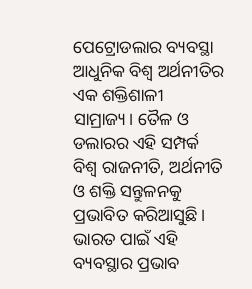ପେଟ୍ରୋଡଲାର ବ୍ୟବସ୍ଥା ଆଧୁନିକ ବିଶ୍ୱ ଅର୍ଥନୀତିର ଏକ ଶକ୍ତିଶାଳୀ ସାମ୍ରାଜ୍ୟ। ତୈଳ ଓ ଡଲାରର ଏହି ସମ୍ପର୍କ ବିଶ୍ୱ ରାଜନୀତି, ଅର୍ଥନୀତି ଓ ଶକ୍ତି ସନ୍ତୁଳନକୁ ପ୍ରଭାବିତ କରିଆସୁଛି। ଭାରତ ପାଇଁ ଏହି ବ୍ୟବସ୍ଥାର ପ୍ରଭାବ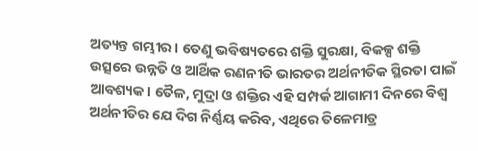ଅତ୍ୟନ୍ତ ଗମ୍ଭୀର। ତେଣୁ ଭବିଷ୍ୟତରେ ଶକ୍ତି ସୁରକ୍ଷା, ବିକଳ୍ପ ଶକ୍ତି ଉତ୍ସରେ ଉନ୍ନତି ଓ ଆର୍ଥିକ ରଣନୀତି ଭାରତର ଅର୍ଥନୀତିକ ସ୍ଥିରତା ପାଇଁ ଆବଶ୍ୟକ। ତୈଳ, ମୁଦ୍ରା ଓ ଶକ୍ତିର ଏହି ସମ୍ପର୍କ ଆଗାମୀ ଦିନରେ ବିଶ୍ୱ ଅର୍ଥନୀତିର ଯେ ଦିଗ ନିର୍ଣ୍ଣୟ କରିବ, ଏଥିରେ ତିଳେମାତ୍ର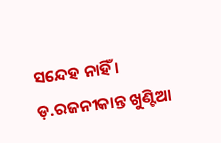ସନ୍ଦେହ ନାହିଁ ।
ଡ଼.ରଜନୀକାନ୍ତ ଖୁଣ୍ଟିଆ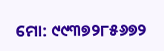ମୋ: ୯୯୩୭୨୮୫୬୭୨